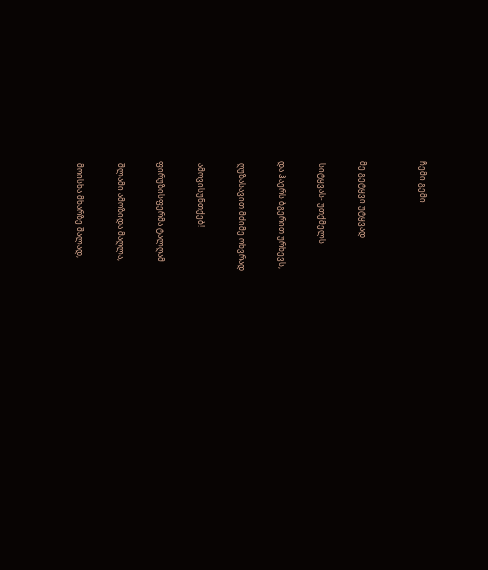ჩემი გემი


მე გეტყვი უტყვად

 სიტყვას- უთქმელს

და ჰაერს ბგერით ურხევს,

 ღუზასავით მძიმე ოხვრად

 ამოვისუნთქებ!

ფირუზისფერმა ტალღამ

 შლამი ამოზიდა მაღლა,

 მოისხა მხარზე შალად,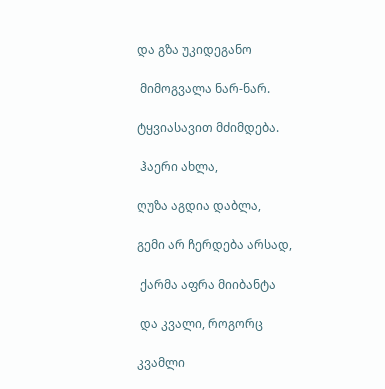და გზა უკიდეგანო

 მიმოგვალა ნარ-ნარ.

ტყვიასავით მძიმდება.

 ჰაერი ახლა,

ღუზა აგდია დაბლა,

გემი არ ჩერდება არსად,

 ქარმა აფრა მიიბანტა

 და კვალი, როგორც

კვამლი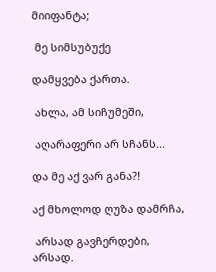მიიფანტა;

 მე სიმსუბუქე

დამყვება ქართა.

 ახლა, ამ სიჩუმეში,

 აღარაფერი არ სჩანს...

და მე აქ ვარ განა?!

აქ მხოლოდ ღუზა დამრჩა,

 არსად გავჩერდები, არსად.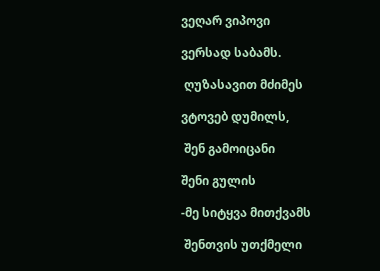ვეღარ ვიპოვი

ვერსად საბამს.

 ღუზასავით მძიმეს

ვტოვებ დუმილს,

 შენ გამოიცანი

შენი გულის

-მე სიტყვა მითქვამს

 შენთვის უთქმელი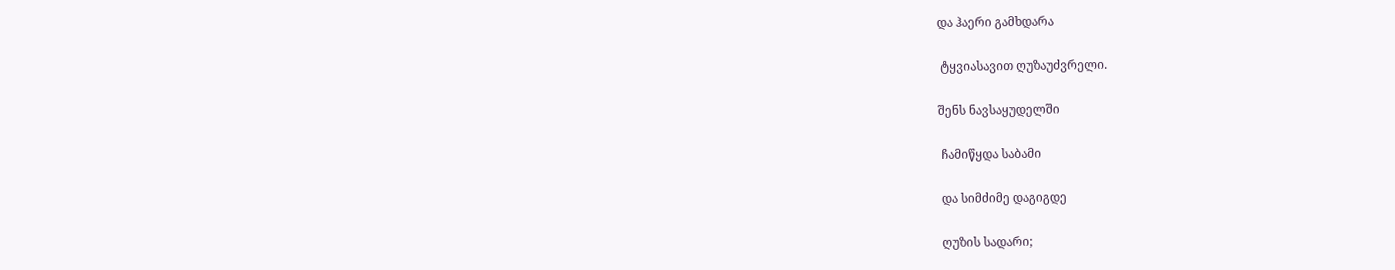და ჰაერი გამხდარა

 ტყვიასავით ღუზაუძვრელი.

შენს ნავსაყუდელში

 ჩამიწყდა საბამი

 და სიმძიმე დაგიგდე

 ღუზის სადარი;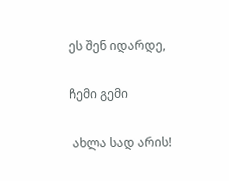ეს შენ იდარდე,

ჩემი გემი

 ახლა სად არის!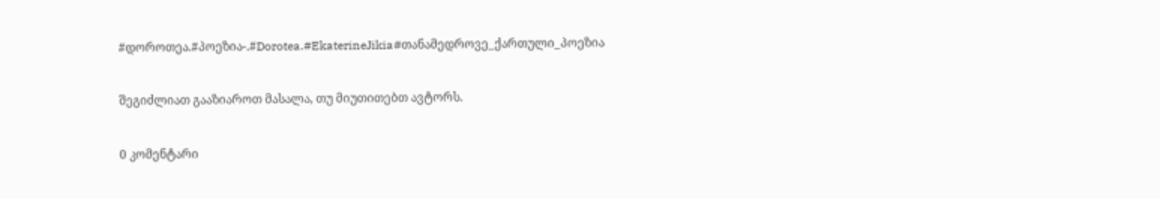#დოროთეა.#პოეზია-.#Dorotea.#EkaterineJikia#თანამედროვე_ქართული_პოეზია

შეგიძლიათ გააზიაროთ მასალა, თუ მიუთითებთ ავტორს.

0 კომენტარი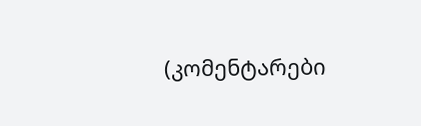(კომენტარები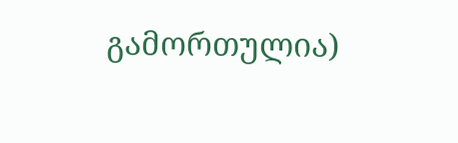გამორთულია)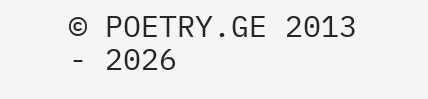© POETRY.GE 2013 - 2026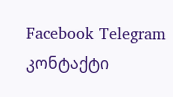Facebook Telegram კონტაქტი